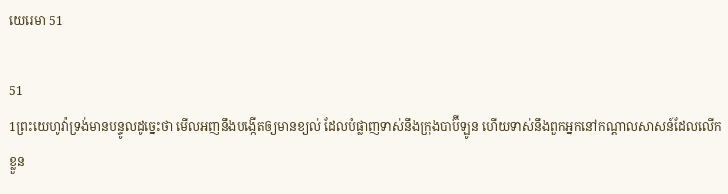យេរេ‌មា 51

51
1ព្រះ‌យេហូវ៉ាទ្រង់មានបន្ទូលដូច្នេះថា មើលអញនឹងបង្កើតឲ្យមានខ្យល់ ដែលបំផ្លាញទាស់នឹងក្រុងបាប៊ីឡូន ហើយទាស់នឹងពួកអ្នកនៅកណ្តាលសាសន៍ដែលលើកខ្លួន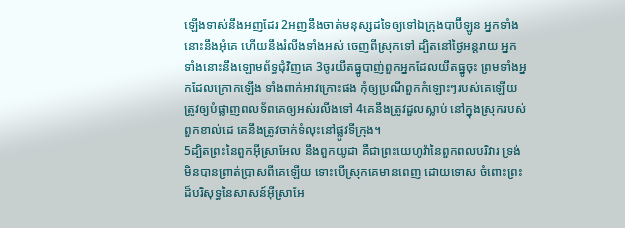ឡើងទាស់នឹងអញដែរ 2អញនឹងចាត់មនុស្សដទៃឲ្យទៅឯក្រុងបាប៊ីឡូន អ្នកទាំងនោះនឹងអុំគេ ហើយនឹងរំលីងទាំងអស់ ចេញពីស្រុកទៅ ដ្បិតនៅថ្ងៃអន្តរាយ អ្នកទាំងនោះនឹងឡោម‌ព័ទ្ធជុំវិញគេ 3ចូរយឹតធ្នូបាញ់ពួកអ្នកដែលយឹតធ្នូចុះ ព្រមទាំងអ្នកដែលក្រោកឡើង ទាំងពាក់អាវក្រោះផង កុំឲ្យប្រណីពួកកំឡោះៗរបស់គេឡើយ ត្រូវឲ្យបំផ្លាញពល‌ទ័ពគេឲ្យអស់រលីងទៅ 4គេនឹងត្រូវដួលស្លាប់ នៅក្នុងស្រុករបស់ពួកខាល់ដេ គេនឹងត្រូវចាក់ទំលុះនៅផ្លូវទីក្រុង។
5ដ្បិតព្រះនៃពួកអ៊ីស្រាអែល នឹងពួកយូដា គឺជាព្រះ‌យេហូវ៉ានៃពួកពល‌បរិវារ ទ្រង់មិនបានព្រាត់‌ប្រាសពីគេឡើយ ទោះបើស្រុកគេមានពេញ ដោយទោស ចំពោះព្រះដ៏បរិសុទ្ធនៃសាសន៍អ៊ីស្រាអែ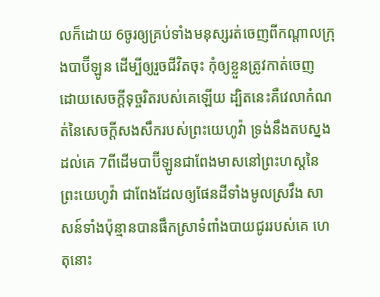លក៏ដោយ 6ចូរឲ្យគ្រប់ទាំងមនុស្សរត់ចេញពីកណ្តាលក្រុងបាប៊ីឡូន ដើម្បីឲ្យរួចជីវិតចុះ កុំឲ្យខ្លួនត្រូវកាត់ចេញ ដោយសេចក្ដីទុច្ចរិតរបស់គេឡើយ ដ្បិតនេះគឺវេលាកំណត់នៃសេចក្ដីសង‌សឹករបស់ព្រះ‌យេហូវ៉ា ទ្រង់នឹងតបស្នងដល់គេ 7ពីដើមបាប៊ីឡូនជាពែងមាសនៅព្រះ‌ហស្តនៃព្រះ‌យេហូវ៉ា ជាពែងដែលឲ្យផែនដីទាំងមូលស្រវឹង សាសន៍ទាំងប៉ុន្មានបានផឹកស្រាទំពាំង‌បាយ‌ជូររបស់គេ ហេតុនោះ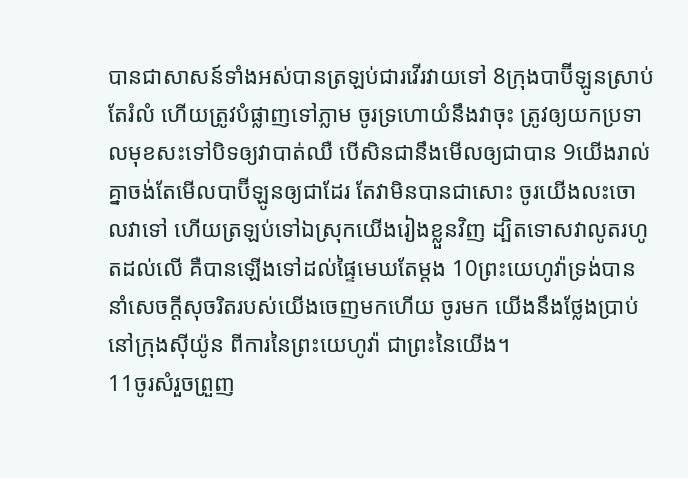បានជាសាសន៍ទាំងអស់បានត្រឡប់ជារវើ‌រវាយទៅ 8ក្រុងបាប៊ីឡូនស្រាប់តែរំលំ ហើយត្រូវបំផ្លាញទៅភ្លាម ចូរទ្រហោយំនឹងវាចុះ ត្រូវឲ្យយកប្រទាលមុខ‌សះទៅបិទឲ្យវាបាត់ឈឺ បើសិនជានឹងមើលឲ្យជាបាន 9យើងរាល់គ្នាចង់តែមើលបាប៊ីឡូនឲ្យជាដែរ តែវាមិនបានជាសោះ ចូរយើងលះចោលវាទៅ ហើយត្រឡប់ទៅឯស្រុកយើងរៀងខ្លួនវិញ ដ្បិតទោសវាលូតរហូតដល់លើ គឺបានឡើងទៅដល់ផ្ទៃមេឃតែម្តង 10ព្រះ‌យេហូវ៉ាទ្រង់បាននាំសេចក្ដីសុចរិតរបស់យើងចេញមកហើយ ចូរមក យើងនឹងថ្លែងប្រាប់នៅក្រុងស៊ីយ៉ូន ពីការនៃព្រះ‌យេហូវ៉ា ជាព្រះនៃយើង។
11ចូរសំរួចព្រួញ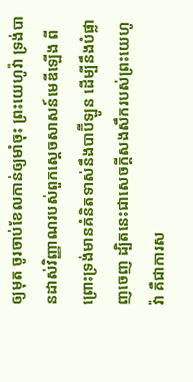ឲ្យមុត ចូរចាប់ខែលកាន់ឲ្យមាំចុះ ព្រះ‌យេហូវ៉ា ទ្រង់បានដាស់វិញ្ញាណរបស់ពួកស្តេចសាសន៍មេឌីឡើង ពីព្រោះទ្រង់មានគំនិតទាស់នឹងបាប៊ីឡូន ដើម្បីនឹងបំផ្លាញចេញ ដ្បិតនេះជាសេចក្ដីសង‌សឹករបស់ព្រះ‌យេហូវ៉ា គឺជាការស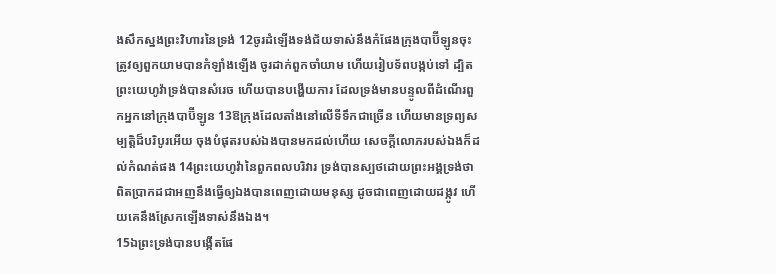ង‌សឹកស្នងព្រះ‌វិហារនៃទ្រង់ 12ចូរដំឡើងទង់‌ជ័យទាស់នឹងកំផែងក្រុងបាប៊ីឡូនចុះ ត្រូវឲ្យពួកយាមបានកំឡាំងឡើង ចូរដាក់ពួកចាំយាម ហើយរៀបទ័ពបង្កប់ទៅ ដ្បិតព្រះ‌យេហូវ៉ាទ្រង់បានសំរេច ហើយបានបង្ហើយការ ដែលទ្រង់មានបន្ទូលពីដំណើរពួកអ្នកនៅក្រុងបាប៊ីឡូន 13ឱក្រុងដែលតាំងនៅលើទីទឹកជាច្រើន ហើយមានទ្រព្យសម្បត្តិដ៏បរិបូរអើយ ចុងបំផុតរបស់ឯងបានមកដល់ហើយ សេចក្ដីលោភរបស់ឯងក៏ដល់កំណត់ផង 14ព្រះ‌យេហូវ៉ានៃពួកពល‌បរិវារ ទ្រង់បានស្បថដោយព្រះ‌អង្គទ្រង់ថា ពិតប្រាកដជាអញនឹងធ្វើឲ្យឯងបានពេញដោយមនុស្ស ដូចជាពេញដោយដង្កូវ ហើយគេនឹងស្រែកឡើងទាស់នឹងឯង។
15ឯព្រះ‌ទ្រង់បានបង្កើតផែ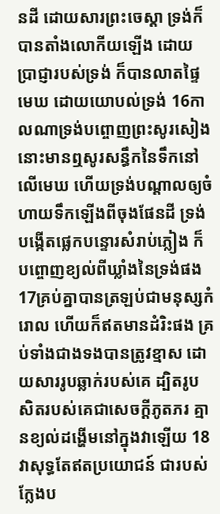នដី ដោយ‌សារព្រះ‌ចេស្តា ទ្រង់ក៏បានតាំងលោកីយឡើង ដោយប្រាជ្ញារបស់ទ្រង់ ក៏បានលាតផ្ទៃមេឃ ដោយយោបល់ទ្រង់ 16កាលណាទ្រង់បព្ចោញព្រះ‌សូរ‌សៀង នោះមានឮសូរសន្ធឹកនៃទឹកនៅលើមេឃ ហើយទ្រង់បណ្តាលឲ្យចំហាយទឹកឡើងពីចុងផែនដី ទ្រង់បង្កើតផ្លេក‌បន្ទោរសំរាប់ភ្លៀង ក៏បព្ចោញខ្យល់ពីឃ្លាំងនៃទ្រង់ផង 17គ្រប់គ្នាបានត្រឡប់ជាមនុស្សកំរោល ហើយក៏ឥតមានដំរិះផង គ្រប់ទាំងជាងទងបានត្រូវខ្មាស ដោយ‌សាររូបឆ្លាក់របស់គេ ដ្បិតរូបសិតរបស់គេជាសេចក្ដីភូត‌ភរ គ្មានខ្យល់ដង្ហើមនៅក្នុងវាឡើយ 18វាសុទ្ធតែឥតប្រយោជន៍ ជារបស់ក្លែងប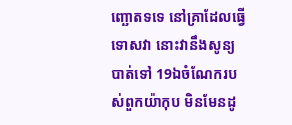ញ្ឆោតទទេ នៅគ្រាដែលធ្វើទោសវា នោះវានឹងសូន្យបាត់ទៅ 19ឯចំណែករបស់ពួកយ៉ាកុប មិនមែនដូ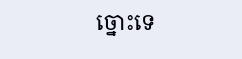ច្នោះទេ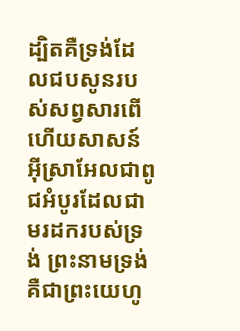ដ្បិតគឺទ្រង់ដែលជបសូនរបស់សព្វសារពើ ហើយសាសន៍អ៊ីស្រាអែលជាពូជអំបូរដែលជាមរដករបស់ទ្រង់ ព្រះ‌នាមទ្រង់ គឺជាព្រះ‌យេហូ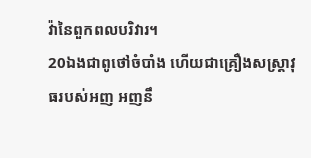វ៉ានៃពួកពល‌បរិវារ។
20ឯងជាពូថៅចំបាំង ហើយជាគ្រឿងសស្ត្រា‌វុធរបស់អញ អញនឹ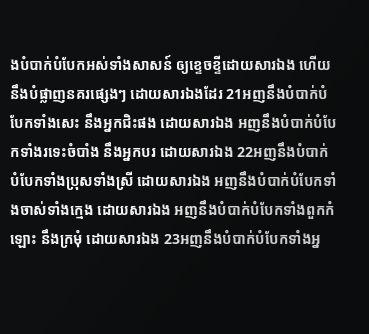ងបំបាក់‌បំបែកអស់ទាំងសាសន៍ ឲ្យខ្ទេច‌ខ្ទីដោយ‌សារឯង ហើយនឹងបំផ្លាញនគរផ្សេងៗ ដោយ‌សារឯងដែរ 21អញនឹងបំបាក់បំបែកទាំងសេះ នឹងអ្នកជិះផង ដោយ‌សារឯង អញនឹងបំបាក់បំបែកទាំងរទេះចំបាំង នឹងអ្នកបរ ដោយ‌សារឯង 22អញនឹងបំបាក់បំបែកទាំងប្រុសទាំងស្រី ដោយ‌សារឯង អញនឹងបំបាក់បំបែកទាំងចាស់ទាំងក្មេង ដោយ‌សារឯង អញនឹងបំបាក់បំបែកទាំងពួកកំឡោះ នឹងក្រមុំ ដោយ‌សារឯង 23អញនឹងបំបាក់បំបែកទាំងអ្ន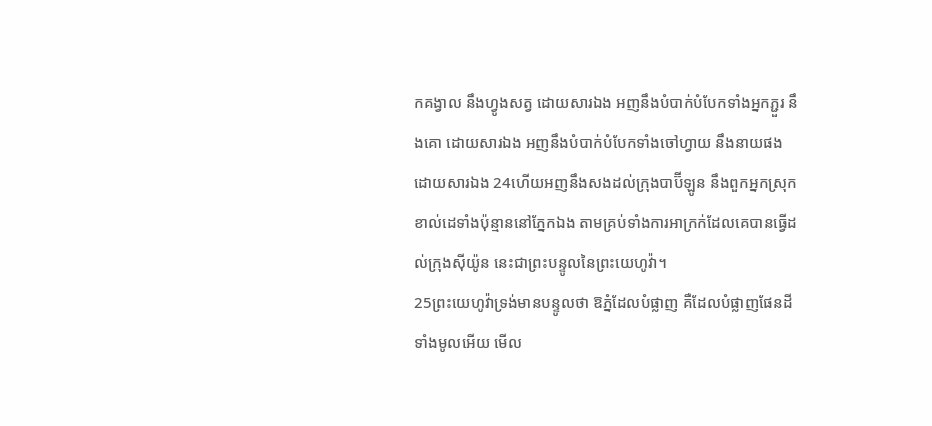កគង្វាល នឹងហ្វូងសត្វ ដោយ‌សារឯង អញនឹងបំបាក់បំបែកទាំងអ្នកភ្ជួរ នឹងគោ ដោយ‌សារឯង អញនឹងបំបាក់បំបែកទាំងចៅហ្វាយ នឹងនាយផង ដោយ‌សារឯង 24ហើយអញនឹងសងដល់ក្រុងបាប៊ីឡូន នឹងពួកអ្នកស្រុកខាល់ដេទាំងប៉ុន្មាននៅភ្នែកឯង តាមគ្រប់ទាំងការអាក្រក់ដែលគេបានធ្វើដល់ក្រុងស៊ីយ៉ូន នេះជាព្រះ‌បន្ទូលនៃព្រះ‌យេហូវ៉ា។
25ព្រះ‌យេហូវ៉ាទ្រង់មានបន្ទូលថា ឱភ្នំដែលបំផ្លាញ គឺដែលបំផ្លាញផែនដីទាំងមូលអើយ មើល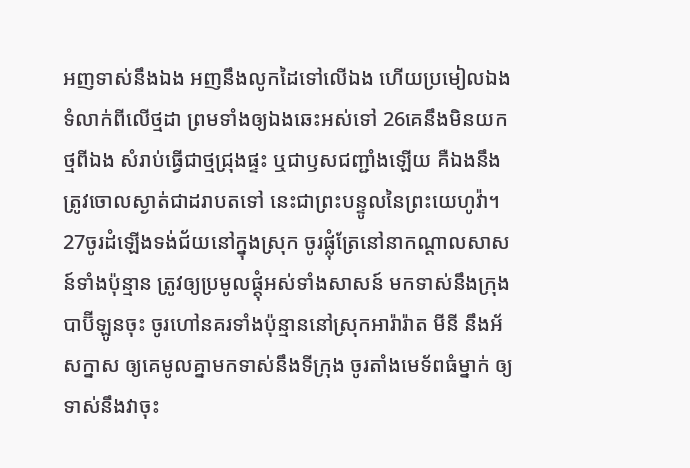អញទាស់នឹងឯង អញនឹងលូកដៃទៅលើឯង ហើយប្រមៀលឯងទំលាក់ពីលើថ្មដា ព្រមទាំងឲ្យឯងឆេះអស់ទៅ 26គេនឹងមិនយកថ្មពីឯង សំរាប់ធ្វើជាថ្មជ្រុងផ្ទះ ឬជាឫសជញ្ជាំងឡើយ គឺឯងនឹងត្រូវចោលស្ងាត់ជាដរាបតទៅ នេះជាព្រះ‌បន្ទូលនៃព្រះ‌យេហូវ៉ា។
27ចូរដំឡើងទង់‌ជ័យនៅក្នុងស្រុក ចូរផ្លុំត្រែនៅនាកណ្តាលសាសន៍ទាំងប៉ុន្មាន ត្រូវឲ្យប្រមូលផ្តុំអស់ទាំងសាសន៍ មកទាស់នឹងក្រុងបាប៊ីឡូនចុះ ចូរហៅនគរទាំងប៉ុន្មាននៅស្រុកអារ៉ារ៉ាត មីនី នឹងអ័សក្នាស ឲ្យគេមូលគ្នាមកទាស់នឹងទីក្រុង ចូរតាំងមេ‌ទ័ពធំម្នាក់ ឲ្យទាស់នឹងវាចុះ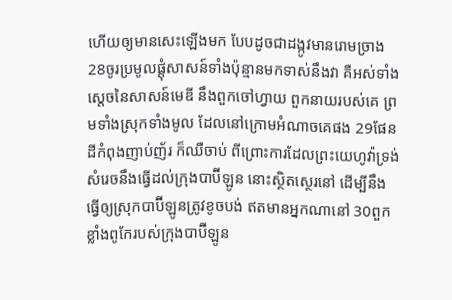ហើយឲ្យមានសេះឡើងមក បែបដូចជាដង្កូវមានរោមច្រាង 28ចូរប្រមូលផ្តុំសាសន៍ទាំងប៉ុន្មានមកទាស់នឹងវា គឺអស់ទាំងស្តេចនៃសាសន៍មេឌី នឹងពួកចៅហ្វាយ ពួកនាយរបស់គេ ព្រមទាំងស្រុកទាំងមូល ដែលនៅក្រោមអំណាចគេផង 29ផែនដីកំពុងញាប់‌ញ័រ ក៏ឈឺ‌ចាប់ ពីព្រោះការដែលព្រះ‌យេហូវ៉ាទ្រង់សំរេចនឹងធ្វើដល់ក្រុងបាប៊ីឡូន នោះស្ថិត‌ស្ថេរនៅ ដើម្បីនឹងធ្វើឲ្យស្រុកបាប៊ីឡូនត្រូវខូចបង់ ឥតមានអ្នកណានៅ 30ពួកខ្លាំងពូកែរបស់ក្រុងបាប៊ីឡូន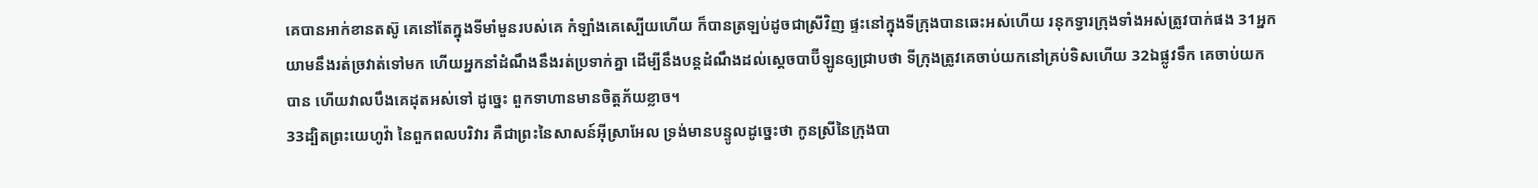គេបានអាក់‌ខានតស៊ូ គេនៅតែក្នុងទីមាំ‌មួនរបស់គេ កំឡាំងគេស្បើយហើយ ក៏បានត្រឡប់ដូចជាស្រីវិញ ផ្ទះនៅក្នុងទីក្រុងបានឆេះអស់ហើយ រនុកទ្វារក្រុងទាំងអស់ត្រូវបាក់ផង 31អ្នកយាមនឹងរត់ច្រវាត់ទៅមក ហើយអ្នកនាំដំណឹងនឹងរត់ប្រទាក់គ្នា ដើម្បីនឹងបន្តដំណឹងដល់ស្តេចបាប៊ីឡូនឲ្យជ្រាបថា ទីក្រុងត្រូវគេចាប់យកនៅគ្រប់ទិសហើយ 32ឯផ្លូវទឹក គេចាប់យកបាន ហើយវាលបឹងគេដុតអស់ទៅ ដូច្នេះ ពួកទាហានមានចិត្តភ័យខ្លាច។
33ដ្បិតព្រះ‌យេហូវ៉ា នៃពួកពល‌បរិវារ គឺជាព្រះនៃសាសន៍អ៊ីស្រាអែល ទ្រង់មានបន្ទូលដូច្នេះថា កូនស្រីនៃក្រុងបា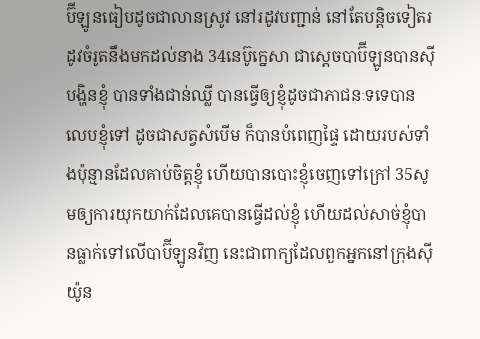ប៊ីឡូនធៀបដូចជាលានស្រូវ នៅរដូវបញ្ជាន់ នៅតែបន្តិចទៀតរដូវចំរូតនឹងមកដល់នាង 34នេប៊ូ‌ក្នេសា ជាស្តេចបាប៊ីឡូនបានស៊ីបង្ហិនខ្ញុំ បានទាំងជាន់ឈ្លី បានធ្វើឲ្យខ្ញុំដូចជាភាជនៈទទេបានលេបខ្ញុំទៅ ដូចជាសត្វសំបើម ក៏បានបំពេញផ្ទៃ ដោយរបស់ទាំងប៉ុន្មានដែលគាប់ចិត្តខ្ញុំ ហើយបានបោះខ្ញុំចេញទៅក្រៅ 35សូមឲ្យការយុក‌យាក់ដែលគេបានធ្វើដល់ខ្ញុំ ហើយដល់សាច់ខ្ញុំបានធ្លាក់ទៅលើបាប៊ីឡូនវិញ នេះជាពាក្យដែលពួកអ្នកនៅក្រុងស៊ីយ៉ូន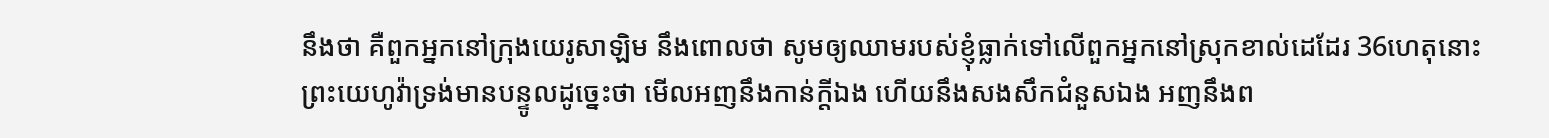នឹងថា គឺពួកអ្នកនៅក្រុងយេរូ‌សាឡិម នឹងពោលថា សូមឲ្យឈាមរបស់ខ្ញុំធ្លាក់ទៅលើពួកអ្នកនៅស្រុកខាល់ដេដែរ 36ហេតុនោះ ព្រះ‌យេហូវ៉ាទ្រង់មានបន្ទូលដូច្នេះថា មើលអញនឹងកាន់ក្តីឯង ហើយនឹងសង‌សឹកជំនួសឯង អញនឹងព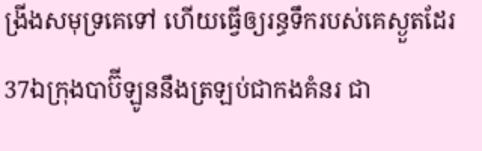ង្រីងសមុទ្រគេទៅ ហើយធ្វើឲ្យរន្ធទឹករបស់គេស្ងួតដែរ 37ឯក្រុងបាប៊ីឡូននឹងត្រឡប់ជាកងគំនរ ជា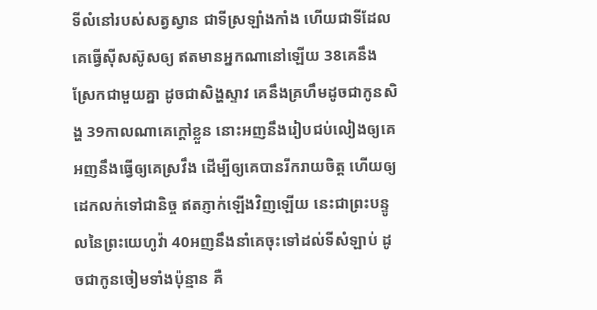ទីលំនៅរបស់សត្វស្វាន ជាទីស្រឡាំង‌កាំង ហើយជាទីដែលគេធ្វើស៊ីស‌ស៊ូសឲ្យ ឥតមានអ្នកណានៅឡើយ 38គេនឹងស្រែកជាមួយគ្នា ដូចជាសិង្ហស្ទាវ គេនឹងគ្រហឹមដូចជាកូនសិង្ហ 39កាលណាគេក្តៅខ្លួន នោះអញនឹងរៀបជប់‌លៀងឲ្យគេ អញនឹងធ្វើឲ្យគេស្រវឹង ដើម្បីឲ្យគេបានរីក‌រាយចិត្ត ហើយឲ្យដេកលក់ទៅជានិច្ច ឥតភ្ញាក់ឡើងវិញឡើយ នេះជាព្រះ‌បន្ទូលនៃព្រះ‌យេហូវ៉ា 40អញនឹងនាំគេចុះទៅដល់ទីសំឡាប់ ដូចជាកូនចៀមទាំងប៉ុន្មាន គឺ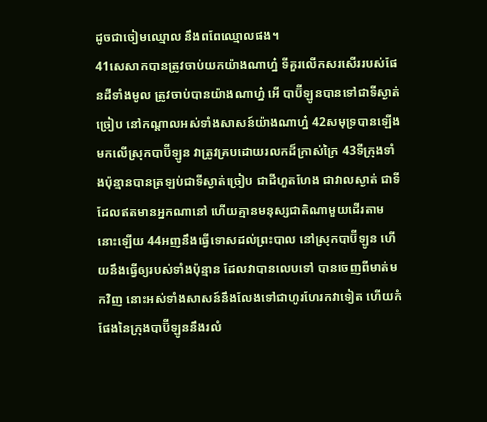ដូចជាចៀមឈ្មោល នឹងពពែឈ្មោលផង។
41សេសាកបានត្រូវចាប់យកយ៉ាងណាហ្ន៎ ទីគួរលើកសរសើររបស់ផែនដីទាំងមូល ត្រូវចាប់បានយ៉ាងណាហ្ន៎ អើ បាប៊ីឡូនបានទៅជាទីស្ងាត់ច្រៀប នៅកណ្តាលអស់ទាំងសាសន៍យ៉ាងណាហ្ន៎ 42សមុទ្របានឡើងមកលើស្រុកបាប៊ីឡូន វាត្រូវគ្របដោយរលកដ៏ក្រាស់‌ក្រៃ 43ទីក្រុងទាំងប៉ុន្មានបានត្រឡប់ជាទីស្ងាត់ច្រៀប ជាដីហួត‌ហែង ជាវាលស្ងាត់ ជាទីដែលឥតមានអ្នកណានៅ ហើយគ្មានមនុស្សជាតិណាមួយដើរតាមនោះឡើយ 44អញនឹងធ្វើទោសដល់ព្រះ‌បាល នៅស្រុកបាប៊ីឡូន ហើយនឹងធ្វើឲ្យរបស់ទាំងប៉ុន្មាន ដែលវាបានលេបទៅ បានចេញពីមាត់មកវិញ នោះអស់ទាំងសាសន៍នឹងលែងទៅជាហូរ‌ហែរកវាទៀត ហើយកំផែងនៃក្រុងបាប៊ីឡូននឹងរលំ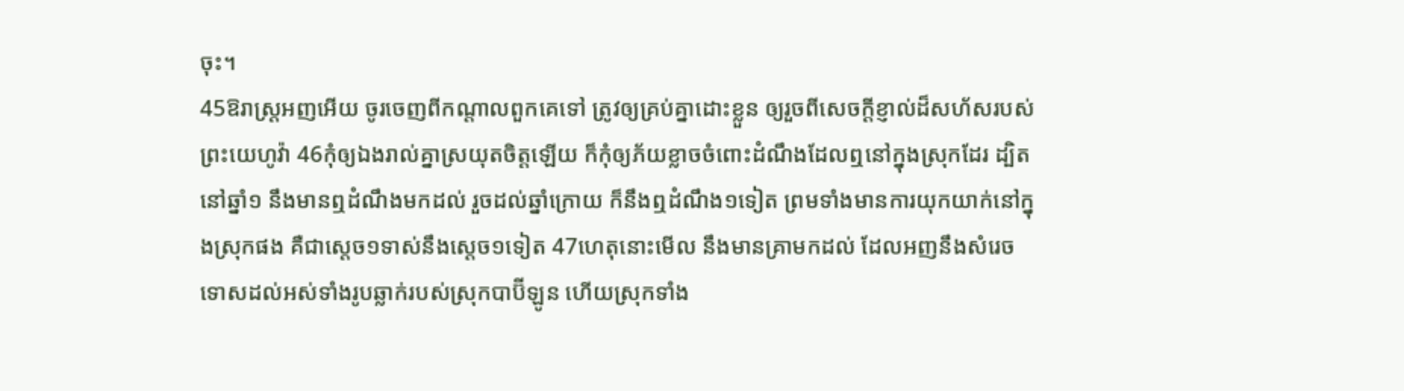ចុះ។
45ឱរាស្ត្រអញអើយ ចូរចេញពីកណ្តាលពួកគេទៅ ត្រូវឲ្យគ្រប់គ្នាដោះខ្លួន ឲ្យរួចពីសេចក្ដីខ្ញាល់ដ៏សហ័សរបស់ព្រះ‌យេហូវ៉ា 46កុំឲ្យឯងរាល់គ្នាស្រយុតចិត្តឡើយ ក៏កុំឲ្យភ័យខ្លាចចំពោះដំណឹងដែលឮនៅក្នុងស្រុកដែរ ដ្បិតនៅឆ្នាំ១ នឹងមានឮដំណឹងមកដល់ រួចដល់ឆ្នាំក្រោយ ក៏នឹងឮដំណឹង១ទៀត ព្រមទាំងមានការយុក‌យាក់នៅក្នុងស្រុកផង គឺជាស្តេច១ទាស់នឹងស្តេច១ទៀត 47ហេតុនោះមើល នឹងមានគ្រាមកដល់ ដែលអញនឹងសំរេចទោសដល់អស់ទាំងរូបឆ្លាក់របស់ស្រុកបាប៊ីឡូន ហើយស្រុកទាំង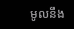មូលនឹង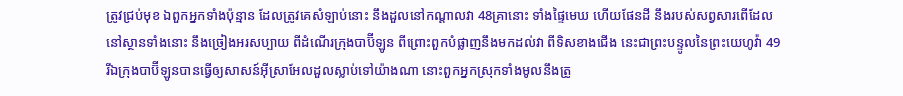ត្រូវជ្រប់មុខ ឯពួកអ្នកទាំងប៉ុន្មាន ដែលត្រូវគេសំឡាប់នោះ នឹងដួលនៅកណ្តាលវា 48គ្រានោះ ទាំងផ្ទៃមេឃ ហើយផែនដី នឹងរបស់សព្វសារពើដែលនៅស្ថានទាំងនោះ នឹងច្រៀងអរសប្បាយ ពីដំណើរក្រុងបាប៊ីឡូន ពីព្រោះពួកបំផ្លាញនឹងមកដល់វា ពីទិសខាងជើង នេះជាព្រះ‌បន្ទូលនៃព្រះ‌យេហូវ៉ា 49រីឯក្រុងបាប៊ីឡូនបានធ្វើឲ្យសាសន៍អ៊ីស្រាអែលដួលស្លាប់ទៅយ៉ាងណា នោះពួកអ្នកស្រុកទាំងមូលនឹងត្រូ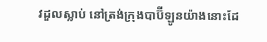វដួលស្លាប់ នៅត្រង់ក្រុងបាប៊ីឡូនយ៉ាងនោះដែ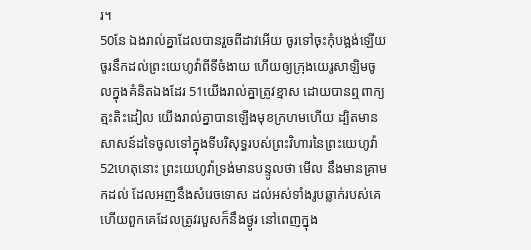រ។
50នែ ឯងរាល់គ្នាដែលបានរួចពីដាវអើយ ចូរទៅចុះកុំបង្អង់ឡើយ ចូរនឹកដល់ព្រះ‌យេហូវ៉ាពីទីចំងាយ ហើយឲ្យក្រុងយេរូ‌សាឡិមចូលក្នុងគំនិតឯងដែរ 51យើងរាល់គ្នាត្រូវខ្មាស ដោយបានឮពាក្យត្មះ‌តិះដៀល យើងរាល់គ្នាបានឡើងមុខក្រហមហើយ ដ្បិតមានសាសន៍ដទៃចូលទៅក្នុងទីបរិសុទ្ធរបស់ព្រះ‌វិហារនៃព្រះ‌យេហូវ៉ា 52ហេតុនោះ ព្រះ‌យេហូវ៉ាទ្រង់មានបន្ទូលថា មើល នឹងមានគ្រាមកដល់ ដែលអញនឹងសំរេចទោស ដល់អស់ទាំងរូបឆ្លាក់របស់គេ ហើយពួកគេដែលត្រូវរបួសក៏នឹងថ្ងូរ នៅពេញក្នុង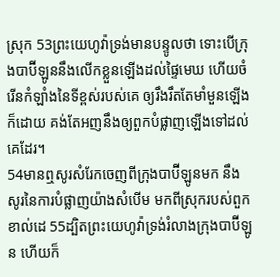ស្រុក 53ព្រះ‌យេហូវ៉ាទ្រង់មានបន្ទូលថា ទោះបើក្រុងបាប៊ីឡូននឹងលើកខ្លួនឡើងដល់ផ្ទៃមេឃ ហើយចំរើនកំឡាំងនៃទីខ្ពស់របស់គេ ឲ្យរឹង‌រឹត‌តែមាំ‌មួនឡើងក៏ដោយ គង់តែអញនឹងឲ្យពួកបំផ្លាញឡើងទៅដល់គេដែរ។
54មានឮសូរសំរែកចេញពីក្រុងបាប៊ីឡូនមក នឹងសូរនៃការបំផ្លាញយ៉ាងសំបើម មកពីស្រុករបស់ពួកខាល់ដេ 55ដ្បិតព្រះ‌យេហូវ៉ាទ្រង់រំលាងក្រុងបាប៊ីឡូន ហើយក៏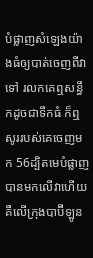បំផ្លាញសំឡេងយ៉ាងធំឲ្យបាត់ចេញពីវាទៅ រលកគេឮសន្ធឹកដូចជាទឹកធំ ក៏ឮសូររបស់គេចេញមក 56ដ្បិតមេបំផ្លាញបានមកលើវាហើយ គឺលើក្រុងបាប៊ីឡូន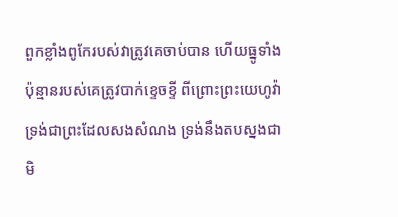ពួកខ្លាំងពូកែរបស់វាត្រូវគេចាប់បាន ហើយធ្នូទាំងប៉ុន្មានរបស់គេត្រូវបាក់ខ្ទេច‌ខ្ទី ពីព្រោះព្រះ‌យេហូវ៉ាទ្រង់ជាព្រះដែលសងសំណង ទ្រង់នឹងតបស្នងជាមិ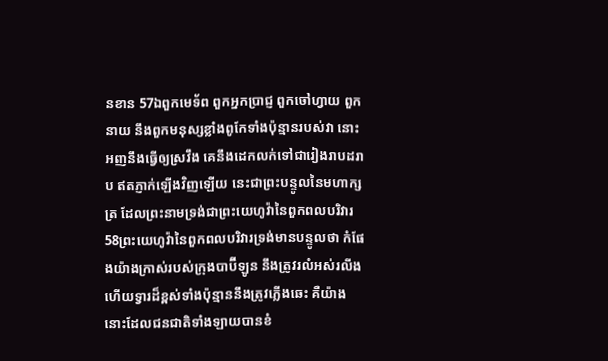នខាន 57ឯពួកមេ‌ទ័ព ពួកអ្នកប្រាជ្ញ ពួកចៅហ្វាយ ពួកនាយ នឹងពួកមនុស្សខ្លាំងពូកែទាំងប៉ុន្មានរបស់វា នោះអញនឹងធ្វើឲ្យស្រវឹង គេនឹងដេកលក់ទៅជារៀង‌រាបដរាប ឥតភ្ញាក់ឡើងវិញឡើយ នេះជាព្រះ‌បន្ទូលនៃមហា‌ក្សត្រ ដែលព្រះ‌នាមទ្រង់ជាព្រះ‌យេហូវ៉ានៃពួកពល‌បរិវារ 58ព្រះ‌យេហូវ៉ានៃពួកពល‌បរិវារទ្រង់មានបន្ទូលថា កំផែងយ៉ាងក្រាស់របស់ក្រុងបាប៊ីឡូន នឹងត្រូវរលំអស់រលីង ហើយទ្វារដ៏ខ្ពស់ទាំងប៉ុន្មាននឹងត្រូវភ្លើងឆេះ គឺយ៉ាងនោះដែលជន‌ជាតិទាំង‌ឡាយបានខំ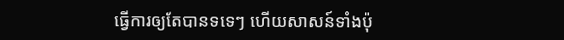ធ្វើការឲ្យតែបានទទេៗ ហើយសាសន៍ទាំងប៉ុ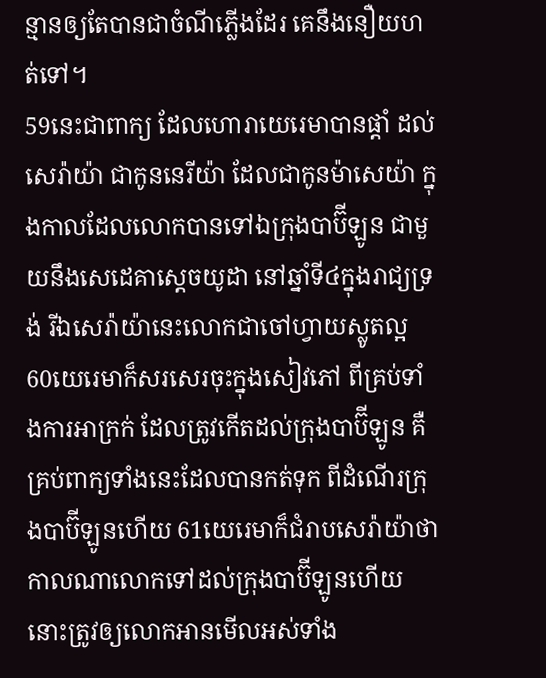ន្មានឲ្យតែបានជាចំណីភ្លើងដែរ គេនឹងនឿយ‌ហត់ទៅ។
59នេះជាពាក្យ ដែលហោរាយេរេមាបានផ្តាំ ដល់សេរ៉ាយ៉ា ជាកូននេរីយ៉ា ដែលជាកូនម៉ាសេយ៉ា ក្នុងកាលដែលលោកបានទៅឯក្រុងបាប៊ីឡូន ជាមួយនឹងសេដេគាស្តេចយូដា នៅឆ្នាំទី៤ក្នុងរាជ្យទ្រង់ រីឯសេរ៉ាយ៉ានេះលោកជាចៅហ្វាយស្លូតល្អ 60យេរេមាក៏សរសេរចុះក្នុងសៀវភៅ ពីគ្រប់ទាំងការអាក្រក់ ដែលត្រូវកើតដល់ក្រុងបាប៊ីឡូន គឺគ្រប់ពាក្យទាំងនេះដែលបានកត់ទុក ពីដំណើរក្រុងបាប៊ីឡូនហើយ 61យេរេមាក៏ជំរាបសេរ៉ាយ៉ាថា កាលណាលោកទៅដល់ក្រុងបាប៊ីឡូនហើយ នោះត្រូវឲ្យលោកអានមើលអស់ទាំង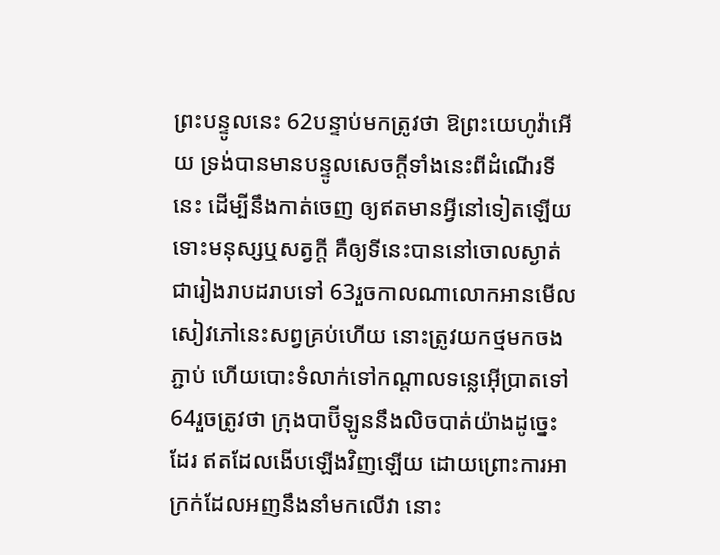ព្រះ‌បន្ទូលនេះ 62បន្ទាប់មកត្រូវថា ឱព្រះ‌យេហូវ៉ាអើយ ទ្រង់បានមានបន្ទូលសេចក្ដីទាំងនេះពីដំណើរទីនេះ ដើម្បីនឹងកាត់ចេញ ឲ្យឥតមានអ្វីនៅទៀតឡើយ ទោះមនុស្សឬសត្វក្តី គឺឲ្យទីនេះបាននៅចោលស្ងាត់ជារៀង‌រាបដរាបទៅ 63រួចកាលណាលោកអានមើលសៀវភៅនេះសព្វគ្រប់ហើយ នោះត្រូវយកថ្មមកចងភ្ជាប់ ហើយបោះទំលាក់ទៅកណ្តាលទន្លេអ៊ើប្រាតទៅ 64រួចត្រូវថា ក្រុងបាប៊ីឡូននឹងលិចបាត់យ៉ាងដូច្នេះដែរ ឥតដែលងើបឡើងវិញឡើយ ដោយព្រោះការអាក្រក់ដែលអញនឹងនាំមកលើវា នោះ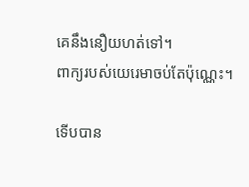គេនឹងនឿយ‌ហត់ទៅ។
ពាក្យរបស់យេរេមាចប់តែប៉ុណ្ណេះ។

ទើបបាន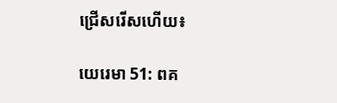ជ្រើសរើសហើយ៖

យេរេ‌មា 51: ពគ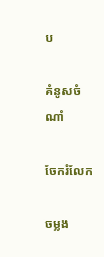ប

គំនូសចំណាំ

ចែករំលែក

ចម្លង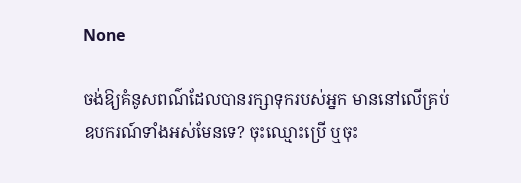None

ចង់ឱ្យគំនូសពណ៌ដែលបានរក្សាទុករបស់អ្នក មាននៅលើគ្រប់ឧបករណ៍ទាំងអស់មែនទេ? ចុះឈ្មោះប្រើ ឬចុះ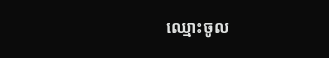ឈ្មោះចូល